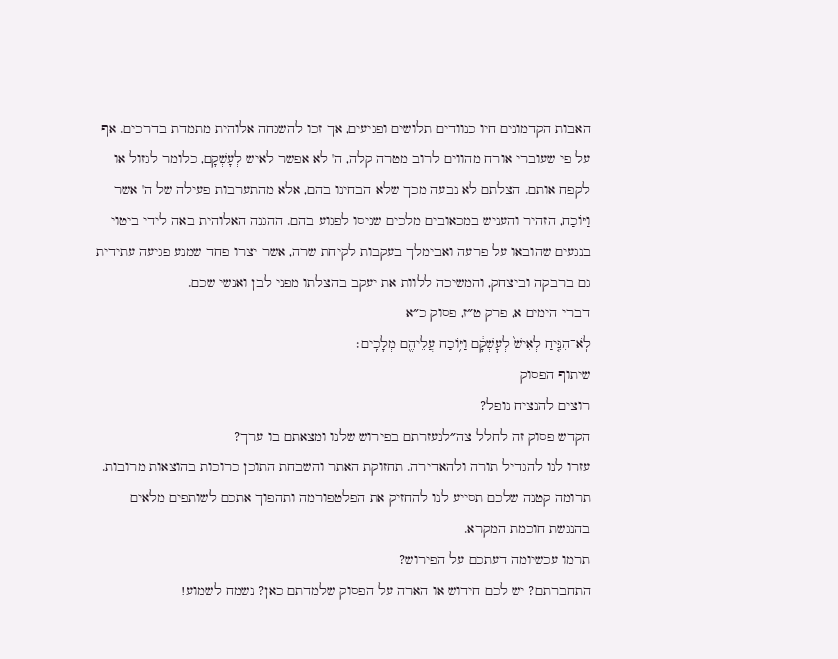האבות הקדמונים חיו כנוודים תלושים ופגיעים, אך זכו להשגחה אלוהית מתמדת בדרכים. אף על פי שעוברי אורח מהווים לרוב מטרה קלה, ה' לא אפשר לאיש לְעָשְׁקָם, כלומר לגזול או לקפח אותם. הצלתם לא נבעה מכך שלא הבחינו בהם, אלא מהתערבות פעילה של ה' אשר וַיּוֹכַח, הזהיר והעניש במכאובים מלכים שניסו לפגוע בהם. ההגנה האלוהית באה לידי ביטוי בנגעים שהובאו על פרעה ואבימלך בעקבות לקיחת שרה, אשר יצרו פחד שמנע פגיעה עתידית גם ברבקה וביצחק, והמשיכה ללוות את יעקב בהצלתו מפני לבן ואנשי שכם.
דברי הימים א, פרק ט״ז, פסוק כ״א
לֹֽא־הִנִּ֤יחַ לְאִישׁ֙ לְעׇשְׁקָ֔ם וַיּ֥וֹכַח עֲלֵיהֶ֖ם מְלָכִֽים׃
שיתוף הפסוק
רוצים להנציח נופל?
הקדש פסוק זה לחלל צה״לנעזרתם בפירוש שלנו ומצאתם בו ערך?
עזרו לנו להגדיל תורה ולהאדירה. תחזוקת האתר והשבחת התוכן כרוכות בהוצאות מרובות. תרומה קטנה שלכם תסייע לנו להחזיק את הפלטפורמה ותהפוך אתכם לשותפים מלאים בהנגשת חוכמת המקרא.
תרמו עכשיומה דעתכם על הפירוש?
התחברתם? יש לכם חידוש או הארה על הפסוק שלמדתם כאן? נשמח לשמוע!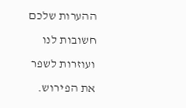ההערות שלכם חשובות לנו ועוזרות לשפר את הפירוש.